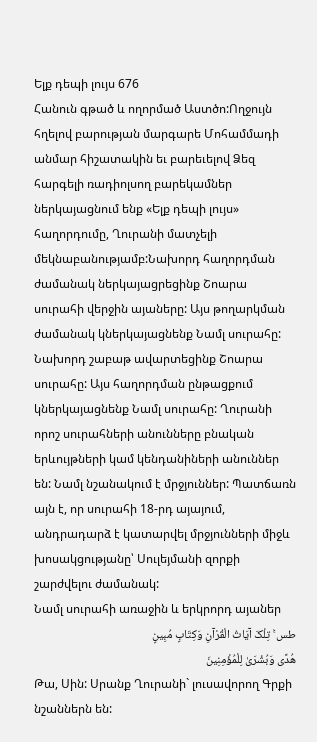Ելք դեպի լույս 676
Հանուն գթած և ողորմած Աստծո:Ողջույն հղելով բարության մարգարե Մոհամմադի անմար հիշատակին եւ բարեւելով Ձեզ հարգելի ռադիոլսող բարեկամներ ներկայացնում ենք «Ելք դեպի լույս» հաղորդումը, Ղուրանի մատչելի մեկնաբանությամբ:Նախորդ հաղորդման ժամանակ ներկայացրեցինք Շոարա սուրահի վերջին այաները: Այս թողարկման ժամանակ կներկայացնենք Նամլ սուրահը:
Նախորդ շաբաթ ավարտեցինք Շոարա սուրահը: Այս հաղորդման ընթացքում կներկայացնենք Նամլ սուրահը: Ղուրանի որոշ սուրահների անունները բնական երևույթների կամ կենդանիների անուններ են: Նամլ նշանակում է մրջյուններ: Պատճառն այն է, որ սուրահի 18-րդ այայում, անդրադարձ է կատարվել մրջյունների միջև խոսակցությանը՝ Սուլեյմանի զորքի շարժվելու ժամանակ:
Նամլ սուրահի առաջին և երկրորդ այաներ
طس ۚ تِلْکَ آیَاتُ الْقُرْآنِ وَکِتَابٍ مُبِینٍ
هُدًى وَبُشْرَىٰ لِلْمُؤْمِنِینَ
Թա, Սին: Սրանք Ղուրանի` լուսավորող Գրքի նշաններն են: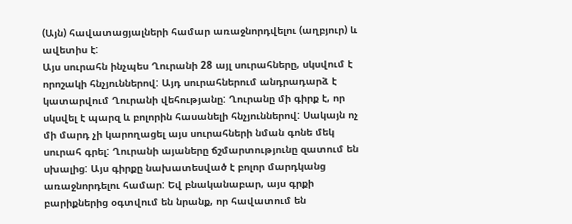(Այն) հավատացյալների համար առաջնորդվելու (աղբյուր) և ավետիս է:
Այս սուրահն ինչպես Ղուրանի 28 այլ սուրահները, սկսվում է որոշակի հնչյուններով: Այդ սուրահներում անդրադարձ է կատարվում Ղուրանի վեհությանը: Ղուրանը մի գիրք է, որ սկսվել է պարզ և բոլորին հասանելի հնչյուններով: Սակայն ոչ մի մարդ չի կարողացել այս սուրահների նման գոնե մեկ սուրահ գրել: Ղուրանի այաները ճշմարտությունը զատում են սխալից: Այս գիրքը նախատեսված է բոլոր մարդկանց առաջնորդելու համար: Եվ բնականաբար, այս գրքի բարիքներից օգտվում են նրանք, որ հավատում են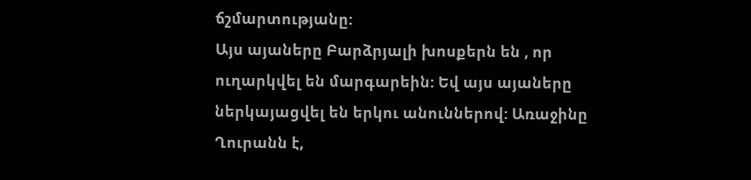ճշմարտությանը:
Այս այաները Բարձրյալի խոսքերն են , որ ուղարկվել են մարգարեին: Եվ այս այաները ներկայացվել են երկու անուններով: Առաջինը Ղուրանն է,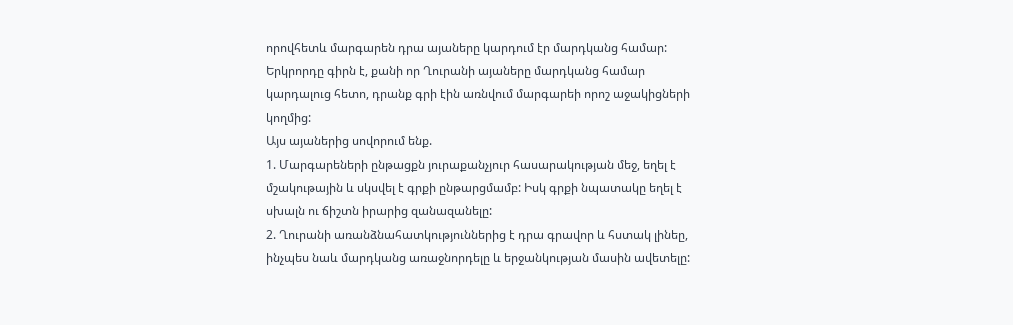որովհետև մարգարեն դրա այաները կարդում էր մարդկանց համար: Երկրորդը գիրն է, քանի որ Ղուրանի այաները մարդկանց համար կարդալուց հետո, դրանք գրի էին առնվում մարգարեի որոշ աջակիցների կողմից:
Այս այաներից սովորում ենք.
1. Մարգարեների ընթացքն յուրաքանչյուր հասարակության մեջ, եղել է մշակութային և սկսվել է գրքի ընթարցմամբ: Իսկ գրքի նպատակը եղել է սխալն ու ճիշտն իրարից զանազանելը:
2. Ղուրանի առանձնահատկություններից է դրա գրավոր և հստակ լինեը, ինչպես նաև մարդկանց առաջնորդելը և երջանկության մասին ավետելը: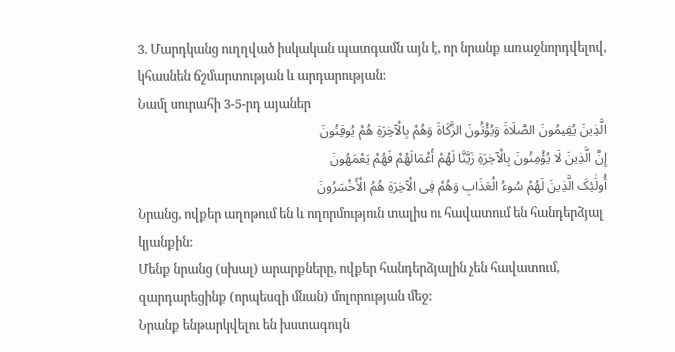3. Մարդկանց ուղղված իսկական պատգամն այն է, որ նրանք առաջնորդվելով, կհասնեն ճշմարտության և արդարության:
Նամլ սուրահի 3-5-րդ այաներ
الَّذِینَ یُقِیمُونَ الصَّلَاةَ وَیُؤْتُونَ الزَّکَاةَ وَهُمْ بِالْآخِرَةِ هُمْ یُوقِنُونَ
إِنَّ الَّذِینَ لَا یُؤْمِنُونَ بِالْآخِرَةِ زَیَّنَّا لَهُمْ أَعْمَالَهُمْ فَهُمْ یَعْمَهُونَ
أُولَٰئِکَ الَّذِینَ لَهُمْ سُوءُ الْعَذَابِ وَهُمْ فِی الْآخِرَةِ هُمُ الْأَخْسَرُونَ
Նրանց, ովքեր աղոթում են և ողորմություն տալիս ու հավատում են հանդերձյալ կյանքին:
Մենք նրանց (սխալ) արարքները, ովքեր հանդերձյալին չեն հավատում, զարդարեցինք (որպեսզի մնան) մոլորության մեջ:
Նրանք ենթարկվելու են խստագույն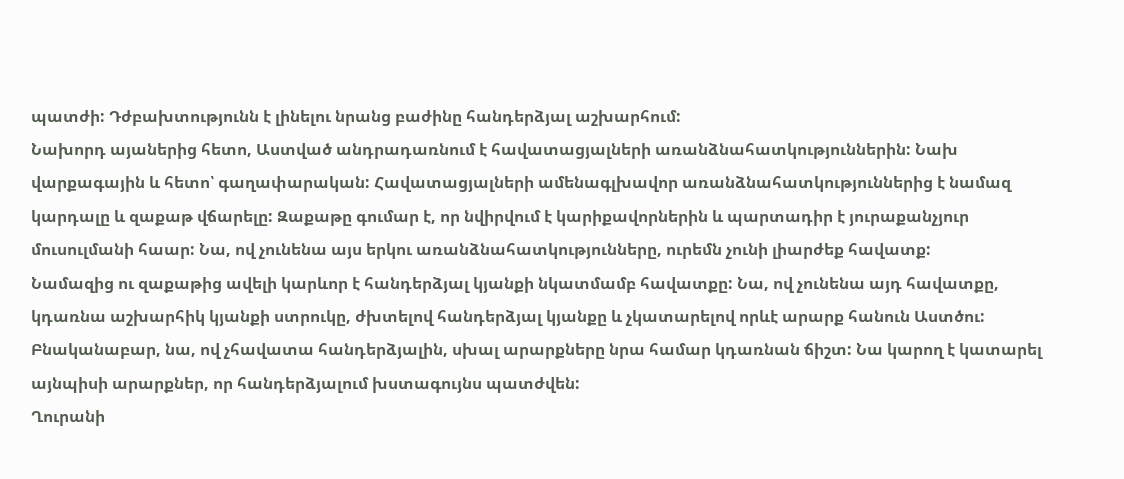պատժի: Դժբախտությունն է լինելու նրանց բաժինը հանդերձյալ աշխարհում:
Նախորդ այաներից հետո, Աստված անդրադառնում է հավատացյալների առանձնահատկություններին: Նախ վարքագային և հետո՝ գաղափարական: Հավատացյալների ամենագլխավոր առանձնահատկություններից է նամազ կարդալը և զաքաթ վճարելը: Զաքաթը գումար է, որ նվիրվում է կարիքավորներին և պարտադիր է յուրաքանչյուր մուսուլմանի հաար: Նա, ով չունենա այս երկու առանձնահատկությունները, ուրեմն չունի լիարժեք հավատք:
Նամազից ու զաքաթից ավելի կարևոր է հանդերձյալ կյանքի նկատմամբ հավատքը: Նա, ով չունենա այդ հավատքը, կդառնա աշխարհիկ կյանքի ստրուկը, ժխտելով հանդերձյալ կյանքը և չկատարելով որևէ արարք հանուն Աստծու: Բնականաբար, նա, ով չհավատա հանդերձյալին, սխալ արարքները նրա համար կդառնան ճիշտ: Նա կարող է կատարել այնպիսի արարքներ, որ հանդերձյալում խստագույնս պատժվեն:
Ղուրանի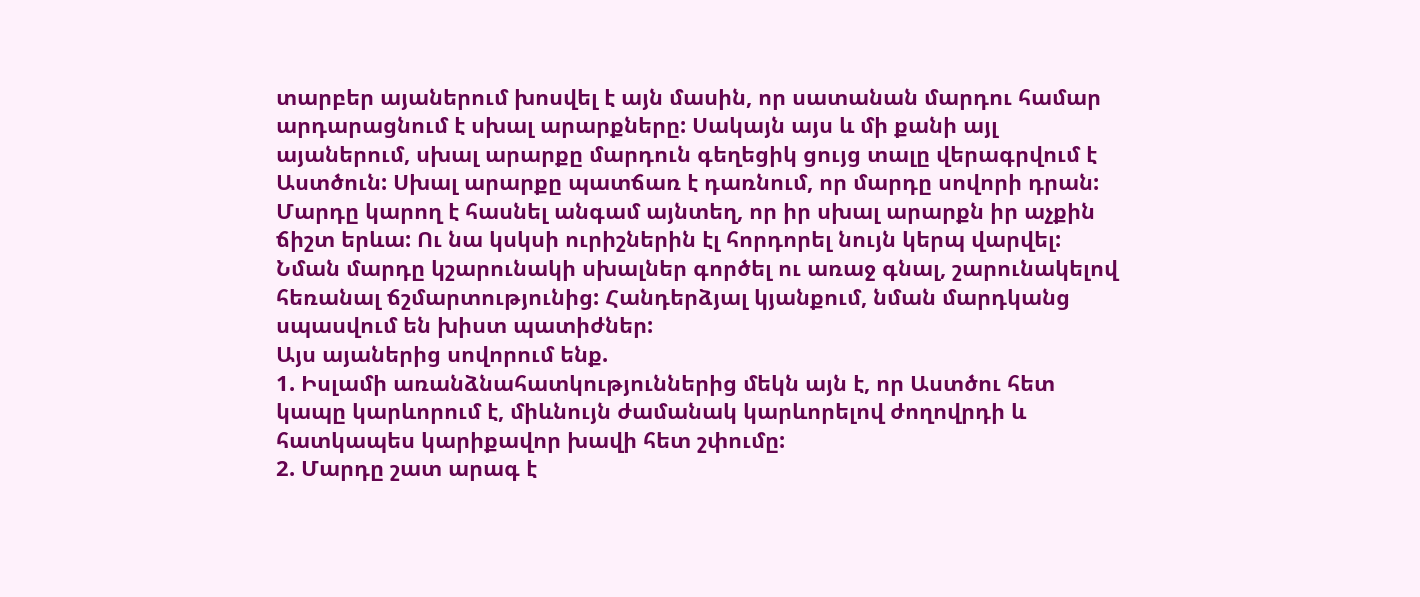տարբեր այաներում խոսվել է այն մասին, որ սատանան մարդու համար արդարացնում է սխալ արարքները: Սակայն այս և մի քանի այլ այաներում, սխալ արարքը մարդուն գեղեցիկ ցույց տալը վերագրվում է Աստծուն: Սխալ արարքը պատճառ է դառնում, որ մարդը սովորի դրան: Մարդը կարող է հասնել անգամ այնտեղ, որ իր սխալ արարքն իր աչքին ճիշտ երևա: Ու նա կսկսի ուրիշներին էլ հորդորել նույն կերպ վարվել: Նման մարդը կշարունակի սխալներ գործել ու առաջ գնալ, շարունակելով հեռանալ ճշմարտությունից: Հանդերձյալ կյանքում, նման մարդկանց սպասվում են խիստ պատիժներ:
Այս այաներից սովորում ենք.
1. Իսլամի առանձնահատկություններից մեկն այն է, որ Աստծու հետ կապը կարևորում է, միևնույն ժամանակ կարևորելով ժողովրդի և հատկապես կարիքավոր խավի հետ շփումը:
2. Մարդը շատ արագ է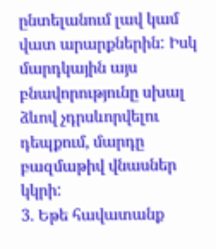ընտելանում լավ կամ վատ արարքներին: Իսկ մարդկային այս բնավորությունը սխալ ձևով չդրսևորվելու դեպքում, մարդը բազմաթիվ վնասներ կկրի:
3. Եթե հավատանք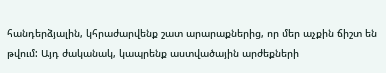հանդերձյալին, կհրաժարվենք շատ արարաքներից, որ մեր աչքին ճիշտ են թվում: Այդ ժականակ, կապրենք աստվածային արժեքների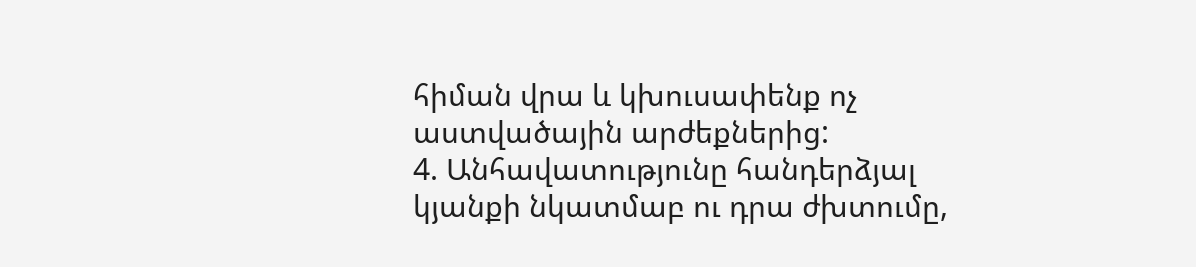հիման վրա և կխուսափենք ոչ աստվածային արժեքներից:
4. Անհավատությունը հանդերձյալ կյանքի նկատմաբ ու դրա ժխտումը,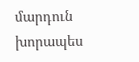մարդուն խորապես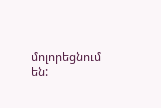մոլորեցնում են: